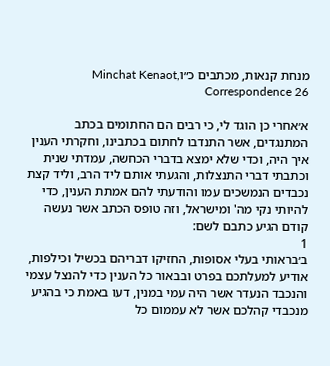מנחת קנאות, מכתבים כ״וMinchat Kenaot, Correspondence 26

א׳אחרי כן הוגד לי, כי רבים הם החתומים בכתב המתנגדים, אשר התנדבו לחתום בכתבינו, וחקרתי הענין איך היה, וכדי שלא ימצא בדברי הכחשה, עמדתי שנית וכתבתי דברי התנצלות, והגעתי אותם ליד הרב, וליד קצת נכבדים הנמשכים עמו והודעתי להם אמתת הענין, כדי להיותי נקי מה' ומישראל, וזה טופס הכתב אשר נעשה קודם הגיע כתבם לשם:
1
ב׳בראותי בעלי אסופות, החזיקו דבריהם בכשיל וכילפות, אודיע למעלתכם בפרט ובבאור כל הענין כדי להנצל עצמי והנכבד הנעדר אשר היה עמי במנין, דעו באמת כי בהגיע מנכבדי קהלכם אשר לא עממום כל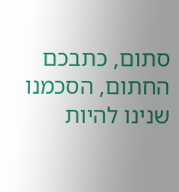סתום, כתבכם החתום, הסכמנו שנינו להיות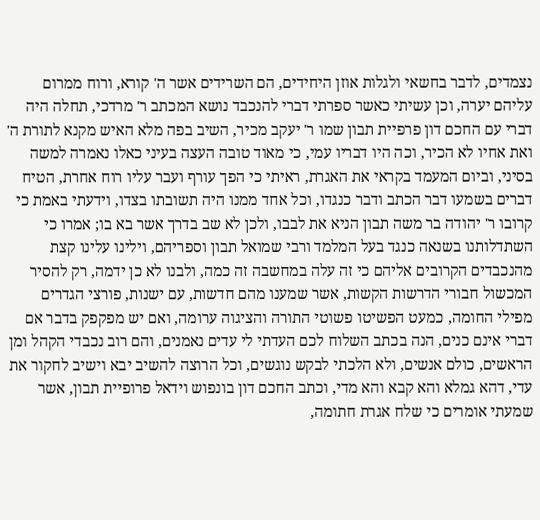נצמדים, לדבר בחשאי ולגלות אוזן היחידים, הם השרידים אשר ה' קורא, ורוח ממרום עליהם יערה, וכן עשיתי כאשר ספרתי דברי להנכבד נושא המכתב ר' מרדכי, תחלה היה דברי עם החכם דון פרפיית תבון שמו ר' יעקב מכיר, השיב בפה מלא האיש מקנא לתורת ה' ואת אחיו לא הכיר, וכה היו דבריו עמי, כי מאוד טובה העצה בעיני כאלו נאמרה למשה בסיני, וביום המעמד בקראי את האגרת, ראיתי כי הפך עורף ועבר עליו רוח אחרת, הטיח דברים בשמעו דבר הכתב ודבר כנגדו, וכל אחד ממנו היה תשובתו בצדו, וידעתי באמת כי קרובו ר' יהודה בר משה תבון הניא את לבבו, ולכן לא שב בדרך אשר בא בו; אמרו כי השתדלותנו בשנאה כנגד בעל המלמד ורבי שמואל תבון וספריהם, וילינו עלינו קצת מהנכבדים הקרובים אליהם כי זה עלה במחשבה זה כמה, ולבנו לא כן ידמה, רק להסיר המכשול חבורי הדרשות הקשות, אשר שמענו מהם חדשות, עם ישנות, פורצי הגדרים מפילי החומה, כמעט הפשיטו פשוטי התורה והציגוה ערומה, ואם יש מפקפק בדבר אם דברי אינם כנים, הנה בכתב השלוח לכם העדתי לי עדים נאמנים, והם רוב נכבדי הקהל ומן הראשים, כולם אנשים, ולא הלכתי לבקש נוגשים, וכל הרוצה להשיב יבא וישיב לחקור את עדי, דהא גמלא והא קבא והא מדי, וכתב החכם דון בונפוש וידאל פרופיית תבון, אשר שמעתי אומרים כי שלח אגרת חתומה,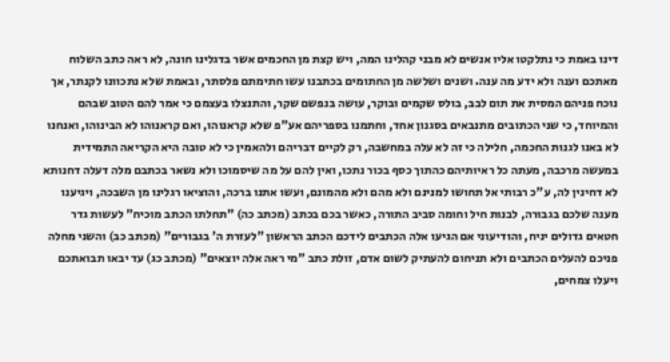דינו באמת כי נתלקטו אליו אנשים לא מבני קהלינו המה, ויש קצת מן החכמים אשר בדגלינו חונה, לא ראה כתב השלוח מאתכם וענה ולא ידע מה ענה. ושנים ושלשה מן החתומים בכתבנו עשו חתימתם פלסתר, ובאמת שלא נתכוונו לקנתר, אך נוכח פניהם המסית את תום לבב, בולס שקמים ובוקר, עושה בנפשם שקר, והתנצלו בעצמם כי אמר להם הטוב שבהם והמיוחד, כי שני הכתובים מתנבאים בסגנון אחד, וחתמנו בספריהם אע"פ שלא קראנוהו, ואם קראנוהו לא הבינוהו, ואנחנו לא באנו לגנות החכמה, חלילה כי זה לא עלה במחשבה, רק לקיים דבריהם ולהאמין כי לא טובה היא הקריאה התמידית במעשה מרכבה, מעתה כל ראיותיהם כהתוך כסף בכור נתכו, ואין להם על מה שיסמוכו ולא נשאר בכתבם מלה דעלה דחנותא לא דחינין לה, ע"כ רבותי אל תחושו למנינם ולא מהם ולא מהמונם, ועשו אתנו ברכה, והוציאו רגלינו מן השבכה, ויגיענו מענה שלכם בגבורה, לבנות חיל וחומה סביב התורה, כאשר בכם בכתב (מכתב כה) "תחלתו הכתב מוכיח" לעשות גדר חטאים גדולים יניח, והודיעוני אם הגיעו אלה הכתבים לידכם הכתב הראשון "לעזרת ה' בגבורים" (מכתב כב) והשני מחלה פניכם להעלים הכתבים ולא תניחום להעתיק לשום אדם, זולת כתב "מי ראה אלה יוצאים" (מכתב כג) עד יבאו תבואתכם ויעלו צמחים,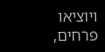ויוציאו פרחים,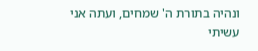ונהיה בתורת ה' שמחים, ועתה אני עשיתי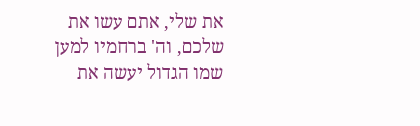את שלי, אתם עשו את שלכם, וה' ברחמיו למען שמו הגדול יעשה את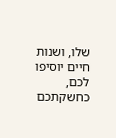שלו, ושנות חיים יוסיפו לכם, כחשקתכם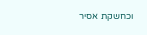וכחשקת אסיר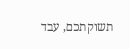תשוקתכם, עבד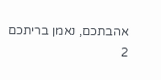אהבתכם, נאמן בריתכם
2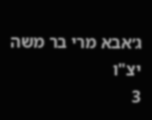ג׳אבא מרי בר משה יצ"ו
3